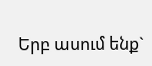Երբ ասում ենք`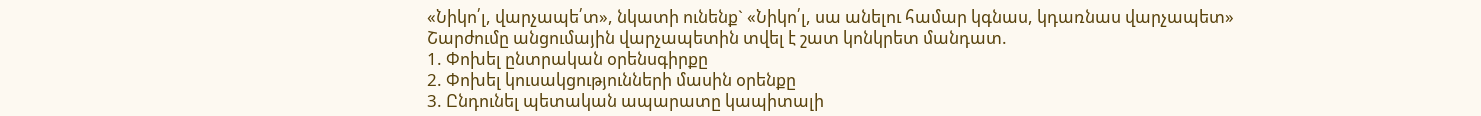«Նիկո՛լ, վարչապե՛տ», նկատի ունենք` «Նիկո՛լ, սա անելու համար կգնաս, կդառնաս վարչապետ»
Շարժումը անցումային վարչապետին տվել է շատ կոնկրետ մանդատ.
1. Փոխել ընտրական օրենսգիրքը
2. Փոխել կուսակցությունների մասին օրենքը
3. Ընդունել պետական ապարատը կապիտալի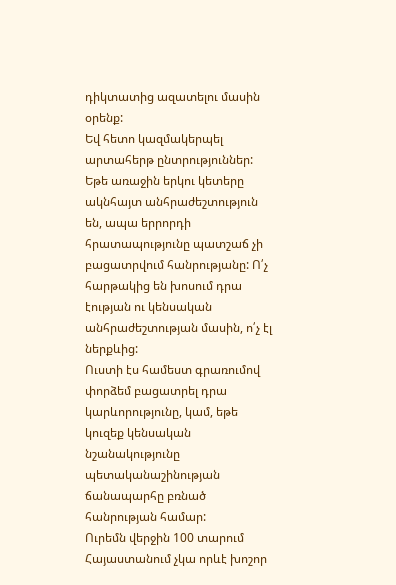դիկտատից ազատելու մասին օրենք:
Եվ հետո կազմակերպել արտահերթ ընտրություններ:
Եթե առաջին երկու կետերը ակնհայտ անհրաժեշտություն են, ապա երրորդի հրատապությունը պատշաճ չի բացատրվում հանրությանը: Ո՛չ հարթակից են խոսում դրա էության ու կենսական անհրաժեշտության մասին, ո՛չ էլ ներքևից:
Ուստի էս համեստ գրառումով փորձեմ բացատրել դրա կարևորությունը, կամ, եթե կուզեք կենսական նշանակությունը պետականաշինության ճանապարհը բռնած հանրության համար:
Ուրեմն վերջին 100 տարում Հայաստանում չկա որևէ խոշոր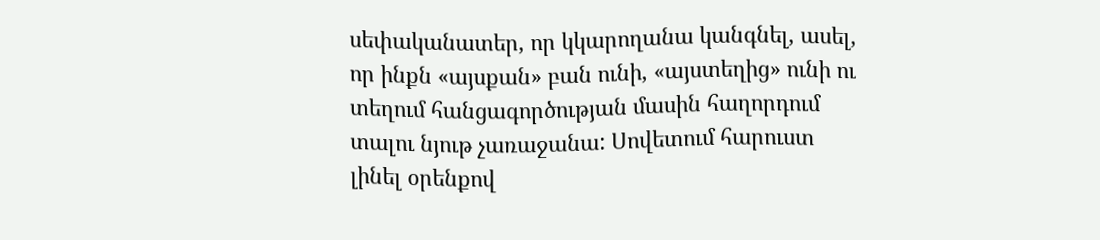սեփականատեր, որ կկարողանա կանգնել, ասել, որ ինքն «այսքան» բան ունի, «այստեղից» ունի ու տեղում հանցագործության մասին հաղորդում տալու նյութ չառաջանա: Սովետում հարուստ լինել օրենքով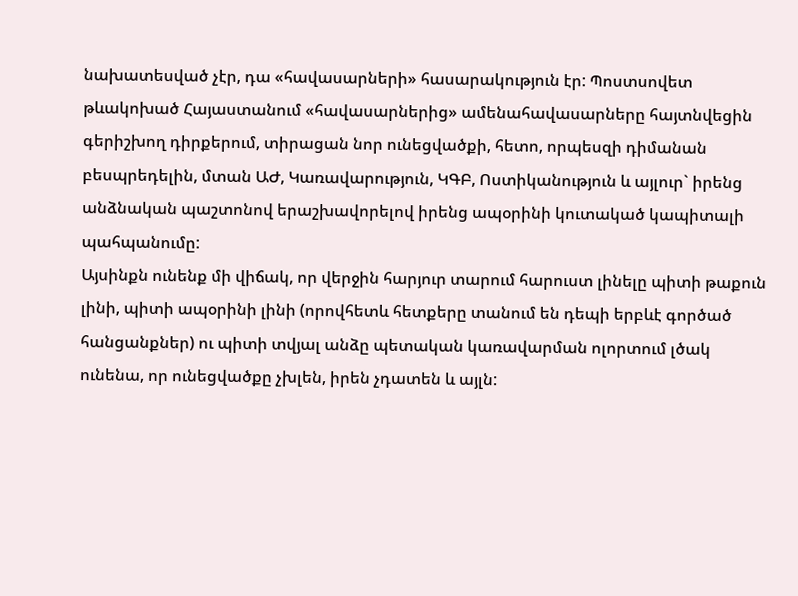նախատեսված չէր, դա «հավասարների» հասարակություն էր: Պոստսովետ թևակոխած Հայաստանում «հավասարներից» ամենահավասարները հայտնվեցին գերիշխող դիրքերում, տիրացան նոր ունեցվածքի, հետո, որպեսզի դիմանան բեսպրեդելին, մտան ԱԺ, Կառավարություն, ԿԳԲ, Ոստիկանություն և այլուր` իրենց անձնական պաշտոնով երաշխավորելով իրենց ապօրինի կուտակած կապիտալի պահպանումը:
Այսինքն ունենք մի վիճակ, որ վերջին հարյուր տարում հարուստ լինելը պիտի թաքուն լինի, պիտի ապօրինի լինի (որովհետև հետքերը տանում են դեպի երբևէ գործած հանցանքներ) ու պիտի տվյալ անձը պետական կառավարման ոլորտում լծակ ունենա, որ ունեցվածքը չխլեն, իրեն չդատեն և այլն: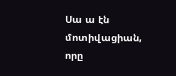Սա ա էն մոտիվացիան, որը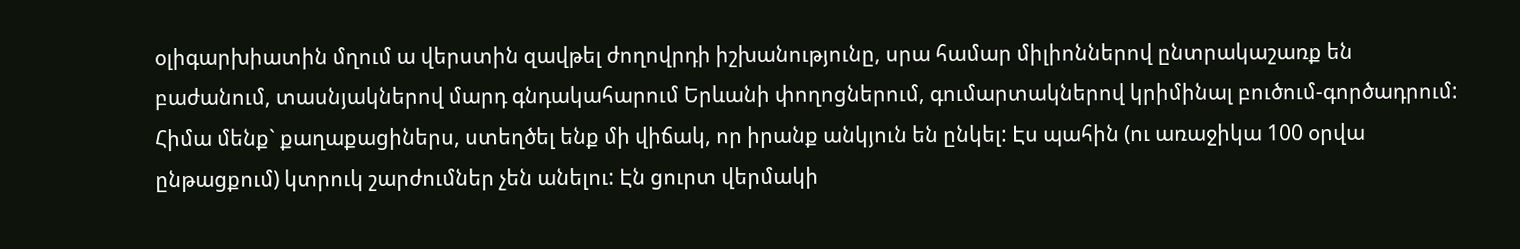օլիգարխիատին մղում ա վերստին զավթել ժողովրդի իշխանությունը, սրա համար միլիոններով ընտրակաշառք են բաժանում, տասնյակներով մարդ գնդակահարում Երևանի փողոցներում, գումարտակներով կրիմինալ բուծում-գործադրում:
Հիմա մենք` քաղաքացիներս, ստեղծել ենք մի վիճակ, որ իրանք անկյուն են ընկել: Էս պահին (ու առաջիկա 100 օրվա ընթացքում) կտրուկ շարժումներ չեն անելու: Էն ցուրտ վերմակի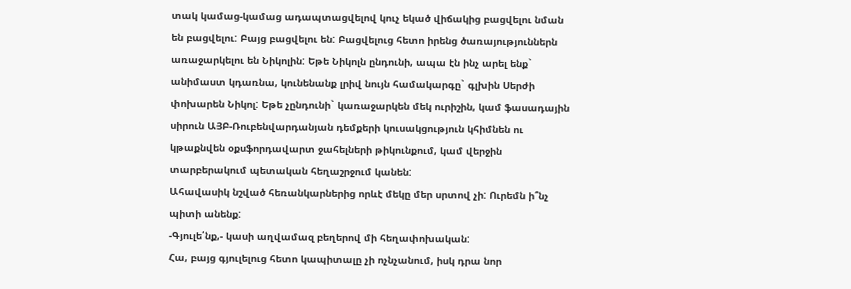տակ կամաց-կամաց ադապտացվելով կուչ եկած վիճակից բացվելու նման են բացվելու: Բայց բացվելու են: Բացվելուց հետո իրենց ծառայություններն առաջարկելու են Նիկոլին: Եթե Նիկոլն ընդունի, ապա էն ինչ արել ենք` անիմաստ կդառնա, կունենանք լրիվ նույն համակարգը` գլխին Սերժի փոխարեն Նիկոլ: Եթե չընդունի` կառաջարկեն մեկ ուրիշին, կամ ֆասադային սիրուն ԱՅԲ-Ռուբենվարդանյան դեմքերի կուսակցություն կհիմնեն ու կթաքնվեն օքսֆորդավարտ ջահելների թիկունքում, կամ վերջին տարբերակում պետական հեղաշրջում կանեն:
Ահավասիկ նշված հեռանկարներից որևէ մեկը մեր սրտով չի: Ուրեմն ի՞նչ պիտի անենք:
-Գյուլե՛նք,- կասի աղվամազ բեղերով մի հեղափոխական:
Հա, բայց գյուլելուց հետո կապիտալը չի ոչնչանում, իսկ դրա նոր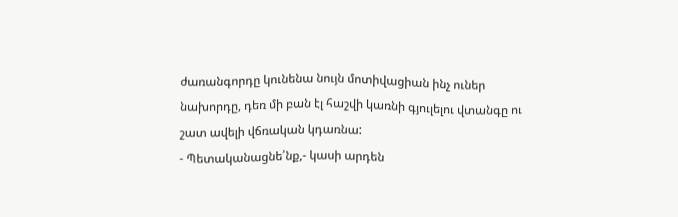ժառանգորդը կունենա նույն մոտիվացիան ինչ ուներ նախորդը, դեռ մի բան էլ հաշվի կառնի գյուլելու վտանգը ու շատ ավելի վճռական կդառնա:
- Պետականացնե՛նք,- կասի արդեն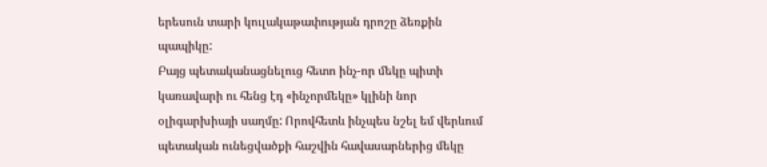երեսուն տարի կուլակաթափության դրոշը ձեռքին պապիկը:
Բայց պետականացնելուց հետո ինչ-որ մեկը պիտի կառավարի ու հենց էդ «ինչորմեկը» կլինի նոր օլիգարխիայի սաղմը: Որովհետև ինչպես նշել եմ վերևում պետական ունեցվածքի հաշվին հավասարներից մեկը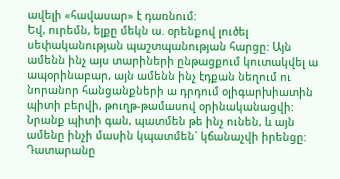ավելի «հավասար» է դառնում:
Եվ, ուրեմն, ելքը մեկն ա. օրենքով լուծել սեփականության պաշտպանության հարցը: Այն ամենն ինչ այս տարիների ընթացքում կուտակվել ա ապօրինաբար, այն ամենն ինչ էդքան նեղում ու նորանոր հանցանքների ա դրդում օլիգարխիատին պիտի բերվի, թուղթ-թամասով օրինականացվի:
Նրանք պիտի գան, պատմեն թե ինչ ունեն, և այն ամենը ինչի մասին կպատմեն` կճանաչվի իրենցը: Դատարանը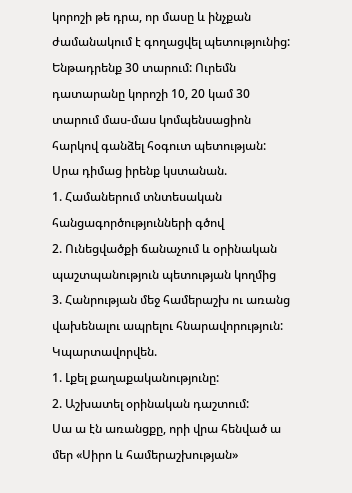կորոշի թե դրա, որ մասը և ինչքան ժամանակում է գողացվել պետությունից: Ենթադրենք 30 տարում: Ուրեմն դատարանը կորոշի 10, 20 կամ 30 տարում մաս-մաս կոմպենսացիոն հարկով գանձել հօգուտ պետության: Սրա դիմաց իրենք կստանան.
1. Համաներում տնտեսական հանցագործությունների գծով
2. Ունեցվածքի ճանաչում և օրինական պաշտպանություն պետության կողմից
3. Հանրության մեջ համերաշխ ու առանց վախենալու ապրելու հնարավորություն:
Կպարտավորվեն.
1. Լքել քաղաքականությունը:
2. Աշխատել օրինական դաշտում:
Սա ա էն առանցքը, որի վրա հենված ա մեր «Սիրո և համերաշխության»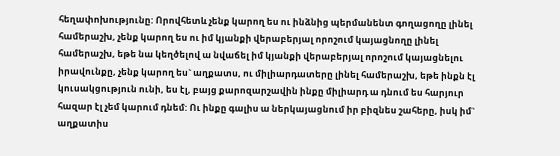հեղափոխությունը: Որովհետև չենք կարող ես ու ինձնից պերմանենտ գողացողը լինել համերաշխ, չենք կարող ես ու իմ կյանքի վերաբերյալ որոշում կայացնողը լինել համերաշխ, եթե նա կեղծելով ա նվաճել իմ կյանքի վերաբերյալ որոշում կայացնելու իրավունքը, չենք կարող ես` աղքատս, ու միլիարդատերը լինել համերաշխ, եթե ինքն էլ կուսակցություն ունի, ես էլ, բայց քարոզարշավին ինքը միլիարդ ա դնում ես հարյուր հազար էլ չեմ կարում դնեմ: Ու ինքը գալիս ա ներկայացնում իր բիզնես շահերը, իսկ իմ` աղքատիս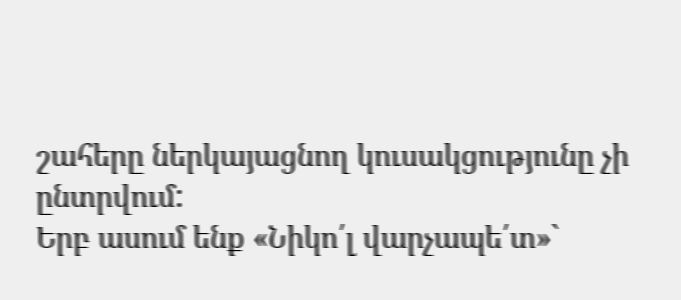շահերը ներկայացնող կուսակցությունը չի ընտրվում:
Երբ ասում ենք «Նիկո՛լ վարչապե՛տ»`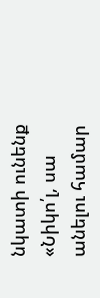նկատի ունենք «Նիկո՛լ, սա անելու համար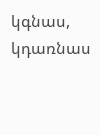կգնաս, կդառնաս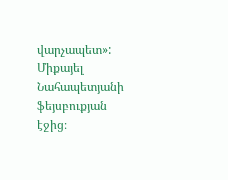վարչապետ»:
Միքայել Նահապետյանի ֆեյսբուքյան էջից։